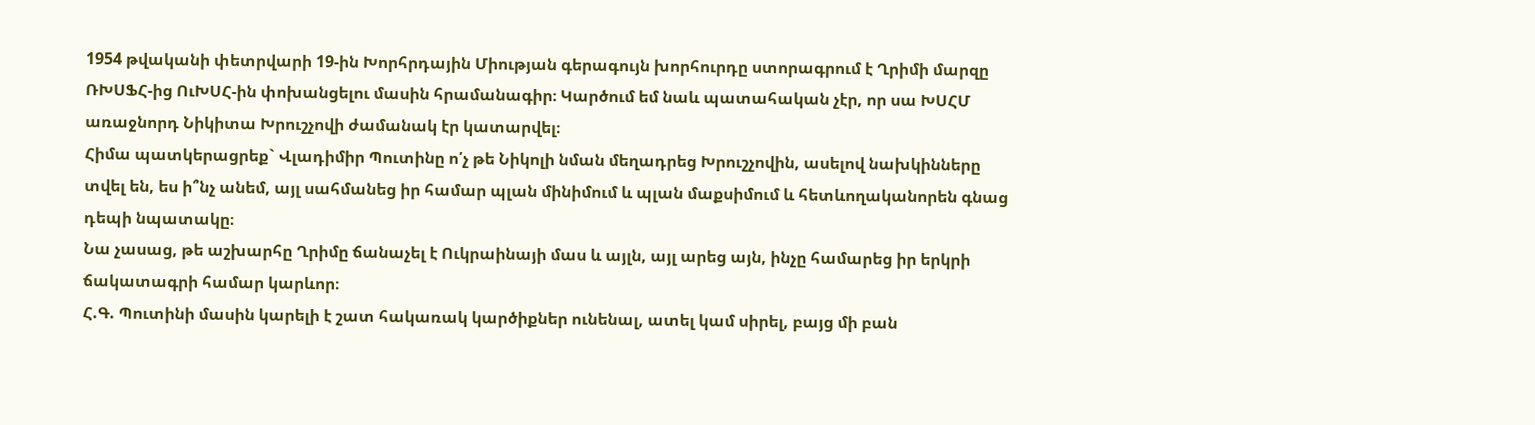1954 թվականի փետրվարի 19-ին Խորհրդային Միության գերագույն խորհուրդը ստորագրում է Ղրիմի մարզը ՌԽՍՖՀ-ից ՈւԽՍՀ-ին փոխանցելու մասին հրամանագիր։ Կարծում եմ նաև պատահական չէր, որ սա ԽՍՀՄ առաջնորդ Նիկիտա Խրուշչովի ժամանակ էր կատարվել։
Հիմա պատկերացրեք` Վլադիմիր Պուտինը ո՛չ թե Նիկոլի նման մեղադրեց Խրուշչովին, ասելով նախկինները տվել են, ես ի՞նչ անեմ, այլ սահմանեց իր համար պլան մինիմում և պլան մաքսիմում և հետևողականորեն գնաց դեպի նպատակը։
Նա չասաց, թե աշխարհը Ղրիմը ճանաչել է Ուկրաինայի մաս և այլն, այլ արեց այն, ինչը համարեց իր երկրի ճակատագրի համար կարևոր։
Հ.Գ. Պուտինի մասին կարելի է շատ հակառակ կարծիքներ ունենալ, ատել կամ սիրել, բայց մի բան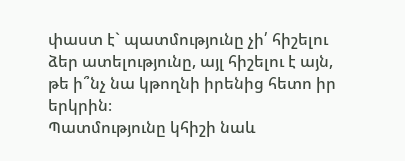փաստ է` պատմությունը չի՛ հիշելու ձեր ատելությունը, այլ հիշելու է այն, թե ի՞նչ նա կթողնի իրենից հետո իր երկրին։
Պատմությունը կհիշի նաև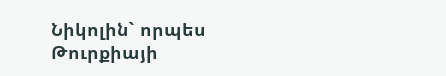Նիկոլին` որպես Թուրքիայի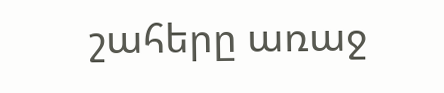շահերը առաջ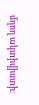մղող ակտիվիստի։